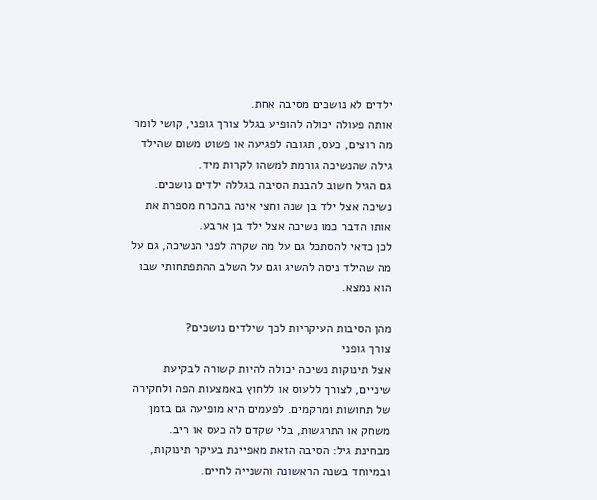ילדים לא נושכים מסיבה אחת.
אותה פעולה יכולה להופיע בגלל צורך גופני, קושי לומר מה רוצים, כעס, תגובה לפגיעה או פשוט משום שהילד גילה שהנשיכה גורמת למשהו לקרות מיד.
גם הגיל חשוב להבנת הסיבה בגללה ילדים נושכים.
נשיכה אצל ילד בן שנה וחצי אינה בהכרח מספרת את אותו הדבר כמו נשיכה אצל ילד בן ארבע.
לכן כדאי להסתכל גם על מה שקרה לפני הנשיכה, גם על מה שהילד ניסה להשיג וגם על השלב ההתפתחותי שבו הוא נמצא.

מהן הסיבות העיקריות לכך שילדים נושכים?
צורך גופני
אצל תינוקות נשיכה יכולה להיות קשורה לבקיעת שיניים, לצורך ללעוס או ללחוץ באמצעות הפה ולחקירה של תחושות ומרקמים. לפעמים היא מופיעה גם בזמן משחק או התרגשות, בלי שקדם לה כעס או ריב.
מבחינת גיל: הסיבה הזאת מאפיינת בעיקר תינוקות, ובמיוחד בשנה הראשונה והשנייה לחיים.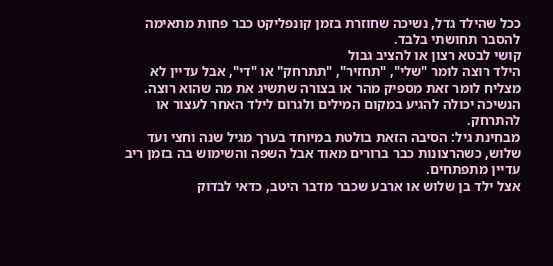ככל שהילד גדל, נשיכה שחוזרת בזמן קונפליקט כבר פחות מתאימה להסבר תחושתי בלבד.
קושי לבטא רצון או להציב גבול
הילד רוצה לומר "שלי", "תחזיר", "תתרחק" או "די", אבל עדיין לא מצליח לומר זאת מספיק מהר או בצורה שתשיג את מה שהוא רוצה.
הנשיכה יכולה להגיע במקום המילים ולגרום לילד האחר לעצור או להתרחק.
מבחינת גיל: הסיבה הזאת בולטת במיוחד בערך מגיל שנה וחצי ועד שלוש, כשהרצונות כבר ברורים מאוד אבל השפה והשימוש בה בזמן ריב עדיין מתפתחים.
אצל ילד בן שלוש או ארבע שכבר מדבר היטב, כדאי לבדוק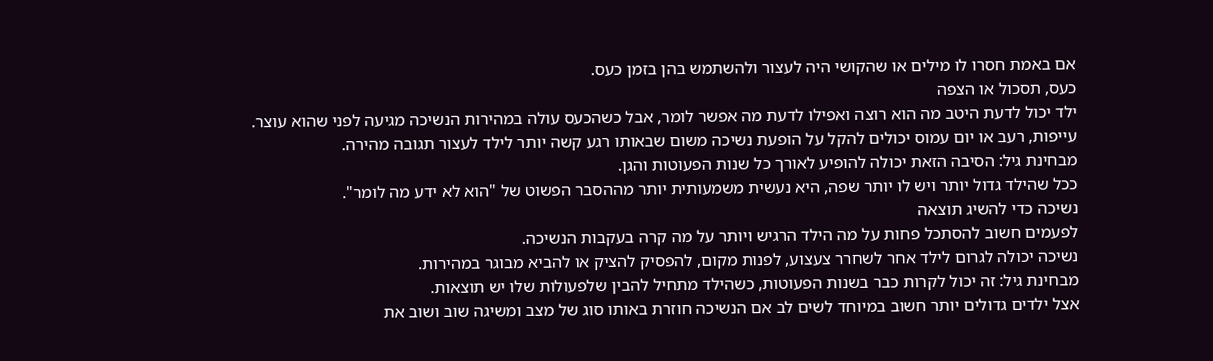אם באמת חסרו לו מילים או שהקושי היה לעצור ולהשתמש בהן בזמן כעס.
כעס, תסכול או הצפה
ילד יכול לדעת היטב מה הוא רוצה ואפילו לדעת מה אפשר לומר, אבל כשהכעס עולה במהירות הנשיכה מגיעה לפני שהוא עוצר.
עייפות, רעב או יום עמוס יכולים להקל על הופעת נשיכה משום שבאותו רגע קשה יותר לילד לעצור תגובה מהירה.
מבחינת גיל: הסיבה הזאת יכולה להופיע לאורך כל שנות הפעוטות והגן.
ככל שהילד גדול יותר ויש לו יותר שפה, היא נעשית משמעותית יותר מההסבר הפשוט של "הוא לא ידע מה לומר".
נשיכה כדי להשיג תוצאה
לפעמים חשוב להסתכל פחות על מה הילד הרגיש ויותר על מה קרה בעקבות הנשיכה.
נשיכה יכולה לגרום לילד אחר לשחרר צעצוע, לפנות מקום, להפסיק להציק או להביא מבוגר במהירות.
מבחינת גיל: זה יכול לקרות כבר בשנות הפעוטות, כשהילד מתחיל להבין שלפעולות שלו יש תוצאות.
אצל ילדים גדולים יותר חשוב במיוחד לשים לב אם הנשיכה חוזרת באותו סוג של מצב ומשיגה שוב ושוב את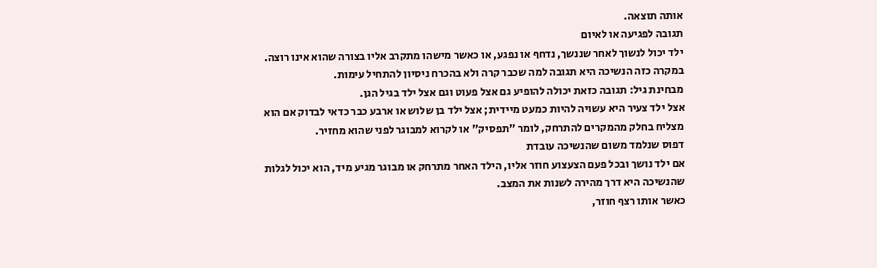אותה תוצאה.
תגובה לפגיעה או לאיום
ילד יכול לנשוך לאחר שננשך, נדחף או נפגע, או כאשר מישהו מתקרב אליו בצורה שהוא אינו רוצה.
במקרה כזה הנשיכה היא תגובה למה שכבר קרה ולא בהכרח ניסיון להתחיל עימות.
מבחינת גיל: תגובה כזאת יכולה להופיע גם אצל פעוט וגם אצל ילד בגיל הגן.
אצל ילד צעיר היא עשויה להיות כמעט מיידית; אצל ילד בן שלוש או ארבע כבר כדאי לבדוק אם הוא מצליח בחלק מהמקרים להתרחק, לומר "תפסיק" או לקרוא למבוגר לפני שהוא מחזיר.
דפוס שנלמד משום שהנשיכה עובדת
אם ילד נושך ובכל פעם הצעצוע חוזר אליו, הילד האחר מתרחק או מבוגר מגיע מיד, הוא יכול לגלות שהנשיכה היא דרך מהירה לשנות את המצב.
כאשר אותו רצף חוזר,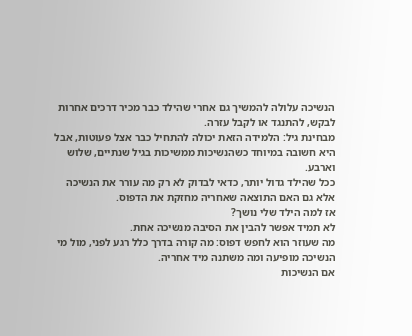הנשיכה עלולה להמשיך גם אחרי שהילד כבר מכיר דרכים אחרות לבקש, להתנגד או לקבל עזרה.
מבחינת גיל: הלמידה הזאת יכולה להתחיל כבר אצל פעוטות, אבל היא חשובה במיוחד כשהנשיכות ממשיכות בגיל שנתיים, שלוש וארבע.
ככל שהילד גדול יותר, כדאי לבדוק לא רק מה עורר את הנשיכה אלא גם האם התוצאה שאחריה מחזקת את הדפוס.
אז למה הילד שלי נושך?
לא תמיד אפשר להבין את הסיבה מנשיכה אחת.
מה שעוזר הוא לחפש דפוס: מה קורה בדרך כלל רגע לפני, מול מי הנשיכה מופיעה ומה משתנה מיד אחריה.
אם הנשיכות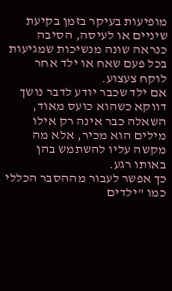מופיעות בעיקר בזמן בקיעת שיניים או לעיסה, הסיבה כנראה שונה מנשיכות שמגיעות בכל פעם שאח או ילד אחר לוקח צעצוע.
אם ילד שכבר יודע לדבר נושך דווקא כשהוא כועס מאוד, השאלה כבר אינה רק אילו מילים הוא מכיר, אלא מה מקשה עליו להשתמש בהן באותו רגע.
כך אפשר לעבור מההסבר הכללי כמו "ילדים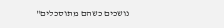נושכים כשהם מתוסכלים"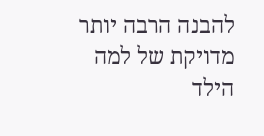להבנה הרבה יותר מדויקת של למה הילד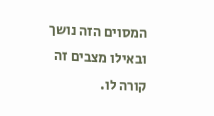המסוים הזה נושך ובאילו מצבים זה קורה לו.